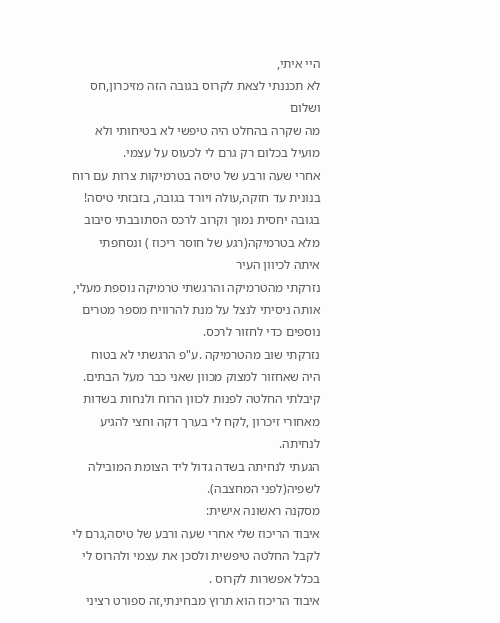היי איתי,
לא תכננתי לצאת לקרוס בגובה הזה מזיכרון,חס ושלום
מה שקרה בהחלט היה טיפשי לא בטיחותי ולא מועיל בכלום רק גרם לי לכעוס על עצמי.
אחרי שעה ורבע של טיסה בטרמיקות צרות עם רוח בנונית עד חזקה,עולה ויורד בגובה, בזבזתי טיסה!
בגובה יחסית נמוך וקרוב לרכס הסתובבתי סיבוב מלא בטרמיקה(רגע של חוסר ריכוז ) ונסחפתי איתה לכיוון העיר
נזרקתי מהטרמיקה והרגשתי טרמיקה נוספת מעלי, אותה ניסיתי לנצל על מנת להרוויח מספר מטרים נוספים כדי לחזור לרכס.
נזרקתי שוב מהטרמיקה .ע"פ הרגשתי לא בטוח היה שאחזור למצוק מכוון שאני כבר מעל הבתים.
קיבלתי החלטה לפנות לכוון הרוח ולנחות בשדות מאחורי זיכרון ,לקח לי בערך דקה וחצי להגיע לנחיתה.
הגעתי לנחיתה בשדה גדול ליד הצומת המובילה לשפיה(לפני המחצבה).
מסקנה ראשונה אישית:
איבוד הריכוז שלי אחרי שעה ורבע של טיסה,גרם לי לקבל החלטה טיפשית ולסכן את עצמי ולהרוס לי בכלל אפשרות לקרוס .
איבוד הריכוז הוא תרוץ מבחינתי,זה ספורט רציני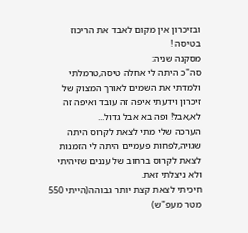ובזיכרון אין מקום לאבד את הריכוז בטיסה !
מסקנה שניה:
סה"כ היתה לי אחלה טיסה,טרמלתי ולמדתי את השמים לאורך המצוק של זיכרון וידעתי איפה זה עובד ואיפה זה לא,אבל! ופה בא אבל גדול...
הערכה שלי מתי לצאת לקרוס היתה שגויה,לפחות פעמיים היתה לי הזמנות לצאת לקרוס ברחוב של עננים שזיהיתי ולא ניצלתי זאת.
חיכיתי לצאת קצת יותר גבוהה(הייתי 550 מטר מעפ"ש)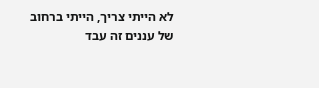לא הייתי צריך, הייתי ברחוב של עננים זה עבד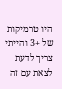היו טרמיקות של +3 והייתי
צריך לדעת לצאת עם זה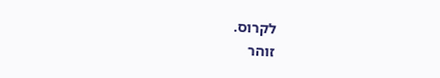לקרוס.
זוהר